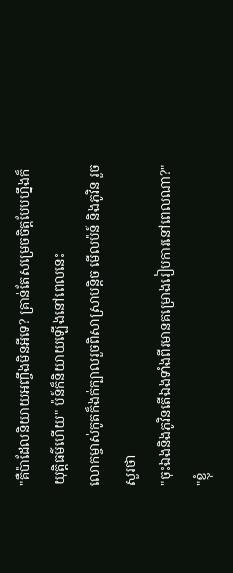"គឺប៉ាដែលនិយាយអញ្ចឹងមិនអីទេ? គ្រាន់តែសម្រេចចិត្តបែបហ្នឹងក៏យុត្តិធម៌ហើយ" ប៉ន៍ក៏និយាយឡើងនៅពេលនេះ
លោកម្ចាស់កូតក៏ងក់ក្បាលរួចពិសាស្រាបន្តិច មើលប៉ន៍ និងភូវិន រួចសួរថា
"ចុះឯងនិងភូវិនតើឯងទាំងពីរមានគម្រោងរៀបការនៅពេលណា?"
"ខ្ញុំ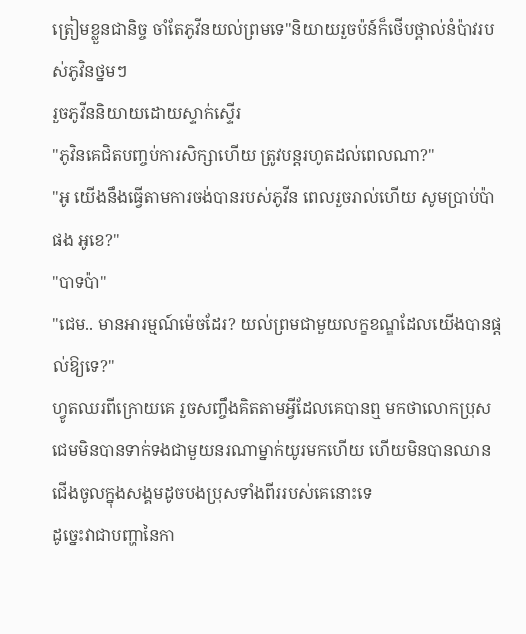ត្រៀមខ្លួនជានិច្ច ចាំតែភូវីនយល់ព្រមទេ"និយាយរួចប៉ន៍ក៏ថើបថ្ពាល់នំប៉ាវរបស់ភូវិនថ្នមៗ
រួចភូវីននិយាយដោយស្ទាក់ស្ទើរ
"ភូវិនគេជិតបញ្ចប់ការសិក្សាហើយ ត្រូវបន្តរហូតដល់ពេលណា?"
"អូ យើងនឹងធ្វើតាមការចង់បានរបស់ភូវីន ពេលរួចរាល់ហើយ សូមប្រាប់ប៉ាផង អូខេ?"
"បាទប៉ា"
"ជេម.. មានអារម្មណ៍ម៉េចដែរ? យល់ព្រមជាមួយលក្ខខណ្ឌដែលយើងបានផ្តល់ឱ្យទេ?"
ហ្វូតឈរពីក្រោយគេ រួចសញ្ចឹងគិតតាមអ្វីដែលគេបានឮ មកថាលោកប្រុសជេមមិនបានទាក់ទងជាមួយនរណាម្នាក់យូរមកហើយ ហើយមិនបានឈានជើងចូលក្នុងសង្គមដូចបងប្រុសទាំងពីររបស់គេនោះទេ
ដូច្នេះវាជាបញ្ហានៃកា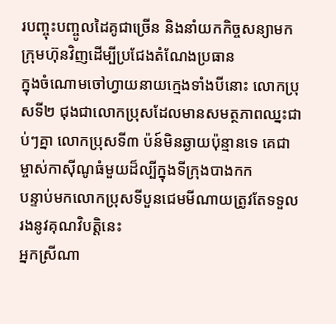របញ្ចុះបញ្ចូលដៃគូជាច្រើន និងនាំយកកិច្ចសន្យាមកក្រុមហ៊ុនវិញដើម្បីប្រជែងតំណែងប្រធាន
ក្នុងចំណោមចៅហ្វាយនាយក្មេងទាំងបីនោះ លោកប្រុសទី២ ជុងជាលោកប្រុសដែលមានសមត្ថភាពឈ្នះជាប់ៗគ្នា លោកប្រុសទី៣ ប៉ន៍មិនឆ្ងាយប៉ុន្មានទេ គេជាម្ចាស់កាស៊ីណូធំមួយដ៏ល្បីក្នុងទីក្រុងបាងកក
បន្ទាប់មកលោកប្រុសទីបួនជេមមីណាយត្រូវតែទទួលរងនូវគុណវិបត្តិនេះ
អ្នកស្រីណា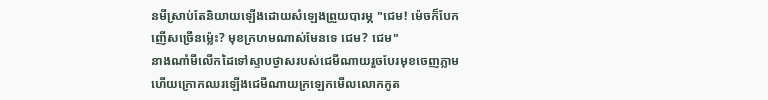នមីស្រាប់តែនិយាយឡើងដោយសំឡេងព្រួយបារម្ភ "ជេម! ម៉េចក៏បែកញើសច្រើនម្ល៉េះ? មុខក្រហមណាស់មែនទេ ជេម? ជេម"
នាងណាំមីលើកដៃទៅស្ទាបថ្ងាសរបស់ជេមីណាយរួចបែរមុខចេញភ្លាមហើយក្រោកឈរឡើងជេមីណាយក្រឡេកមើលលោកកូត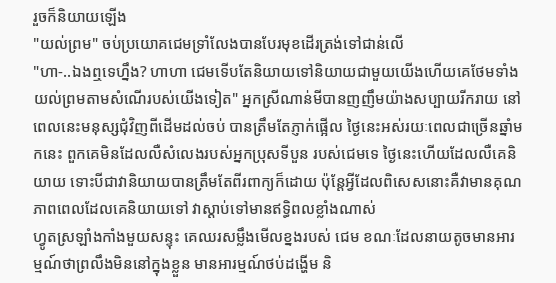រួចក៏និយាយឡើង
"យល់ព្រម" ចប់ប្រយោគជេមទ្រាំលែងបានបែរមុខដើរត្រង់ទៅជាន់លើ
"ហា-..ឯងឮទេហ្នឹង? ហាហា ជេមទើបតែនិយាយទៅនិយាយជាមួយយើងហើយគេថែមទាំងយល់ព្រមតាមសំណើរបស់យើងទៀត" អ្នកស្រីណាន់មីបានញញឹមយ៉ាងសប្បាយរីករាយ នៅពេលនេះមនុស្សជុំវិញពីដើមដល់ចប់ បានត្រឹមតែភ្ញាក់ផ្អើល ថ្ងៃនេះអស់រយៈពេលជាច្រើនឆ្នាំមកនេះ ពួកគេមិនដែលលឺសំលេងរបស់អ្នកប្រុសទីបួន របស់ជេមទេ ថ្ងៃនេះហើយដែលលឺគេនិយាយ ទោះបីជាវានិយាយបានត្រឹមតែពីរពាក្យក៏ដោយ ប៉ុន្តែអ្វីដែលពិសេសនោះគឺវាមានគុណភាពពេលដែលគេនិយាយទៅ វាស្តាប់ទៅមានឥទ្ធិពលខ្លាំងណាស់
ហ្វូតស្រឡាំងកាំងមួយសន្ទុះ គេឈរសម្លឹងមើលខ្នងរបស់ ជេម ខណៈដែលនាយតូចមានអារម្មណ៍ថាព្រលឹងមិននៅក្នុងខ្លួន មានអារម្មណ៍ថប់ដង្ហើម និ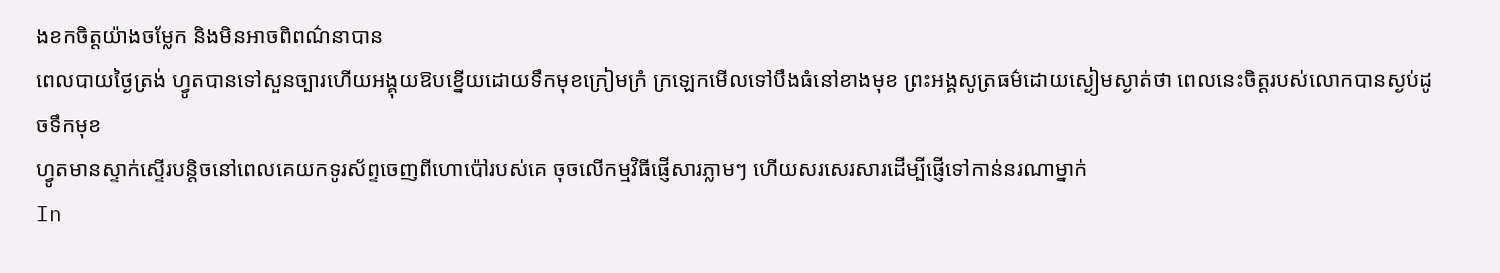ងខកចិត្តយ៉ាងចម្លែក និងមិនអាចពិពណ៌នាបាន
ពេលបាយថ្ងៃត្រង់ ហ្វូតបានទៅសួនច្បារហើយអង្គុយឱបខ្នើយដោយទឹកមុខក្រៀមក្រំ ក្រឡេកមើលទៅបឹងធំនៅខាងមុខ ព្រះអង្គសូត្រធម៌ដោយស្ងៀមស្ងាត់ថា ពេលនេះចិត្តរបស់លោកបានស្ងប់ដូចទឹកមុខ
ហ្វូតមានស្ទាក់ស្ទើរបន្តិចនៅពេលគេយកទូរស័ព្ទចេញពីហោប៉ៅរបស់គេ ចុចលើកម្មវិធីផ្ញើសារភ្លាមៗ ហើយសរសេរសារដើម្បីផ្ញើទៅកាន់នរណាម្នាក់
In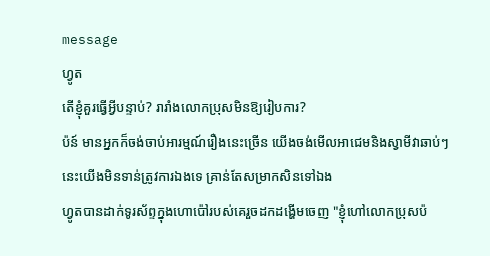message
ហ្វូត
តើខ្ញុំគួរធ្វើអ្វីបន្ទាប់? រារាំងលោកប្រុសមិនឱ្យរៀបការ?
ប៉ន៍ មានអ្នកក៏ចង់ចាប់អារម្មណ៍រឿងនេះច្រើន យើងចង់មើលអាជេមនិងស្វាមីវាឆាប់ៗនេះយើងមិនទាន់ត្រូវការឯងទេ គ្រាន់តែសម្រាកសិនទៅឯង
ហ្វូតបានដាក់ទូរស័ព្ទក្នុងហោប៉ៅរបស់គេរួចដកដង្ហើមចេញ "ខ្ញុំហៅលោកប្រុសប៉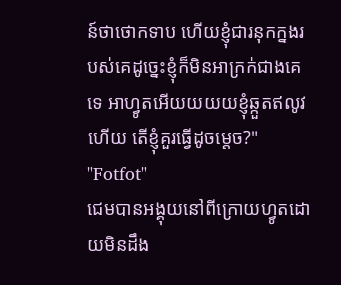ន៍ថាថោកទាប ហើយខ្ញុំជារនុកក្នងរបស់គេដូច្នេះខ្ញុំក៏មិនអាក្រក់ជាងគេទេ អាហ្វូតអើយយយយខ្ញុំឆ្កួតឥលូវហើយ តើខ្ញុំគួរធ្វើដូចម្តេច?"
"Fotfot"
ជេមបានអង្គុយនៅពីក្រោយហ្វូតដោយមិនដឹង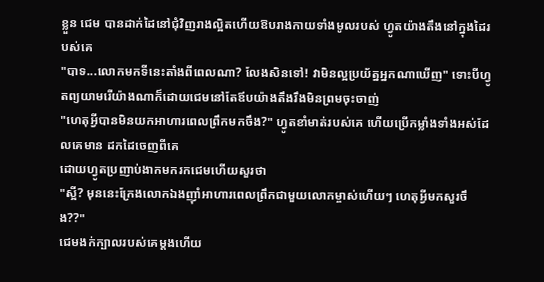ខ្លួន ជេម បានដាក់ដៃនៅជុំវិញរាងល្អិតហើយឱបរាងកាយទាំងមូលរបស់ ហ្វូតយ៉ាងតឹងនៅក្នុងដៃរបស់គេ
"បាទ...លោកមកទីនេះតាំងពីពេលណា? លែងសិនទៅ! វាមិនល្អប្រយ័ត្នអ្នកណាឃើញ" ទោះបីហ្វូតព្យយាមរើយ៉ាងណាក៏ដោយជេមនៅតែឪបយ៉ាងតឹងរឹងមិនព្រមចុះចាញ់
"ហេតុអ្វីបានមិនយកអាហារពេលព្រឹកមកចឹង?" ហ្វូតខាំមាត់របស់គេ ហើយប្រើកម្លាំងទាំងអស់ដែលគេមាន ដកដៃចេញពីគេ
ដោយហ្វូតប្រញាប់ងាកមករកជេមហើយសួរថា
"ស្អី? មុននេះក្រែងលោកឯងញ៉ាំអាហារពេលព្រឹកជាមួយលោកម្ចាស់ហើយៗ ហេតុអ្វីមកសួរចឹង??"
ជេមងក់ក្បាលរបស់គេម្តងហើយ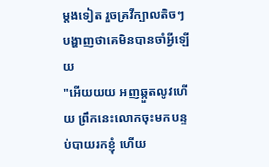ម្តងទៀត រួចគ្រវីក្បាលតិចៗបង្ហាញថាគេមិនបានចាំអ្វីឡើយ
"អើយយយ អញឆ្កួតលូវហើយ ព្រឹកនេះលោកចុះមកបន្ទប់បាយរកខ្ញុំ ហើយ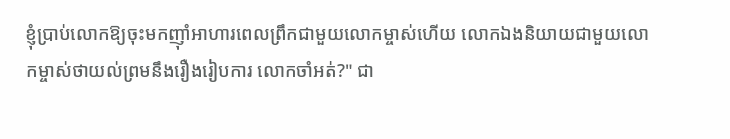ខ្ញុំប្រាប់លោកឱ្យចុះមកញ៉ាំអាហារពេលព្រឹកជាមួយលោកម្ចាស់ហើយ លោកឯងនិយាយជាមួយលោកម្ចាស់ថាយល់ព្រមនឹងរឿងរៀបការ លោកចាំអត់?" ជា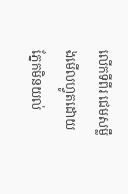លើកទីពីរ ជេមសម្លឹងមើលហ្វូតដោយភ្នែកមិនយល់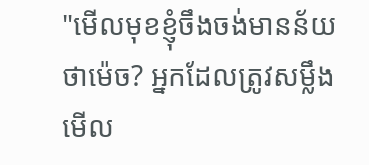"មើលមុខខ្ញុំចឹងចង់មានន័យថាម៉េច? អ្នកដែលត្រូវសម្លឹងមើល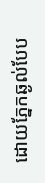ដោយភ្នែកឆ្ងល់បែប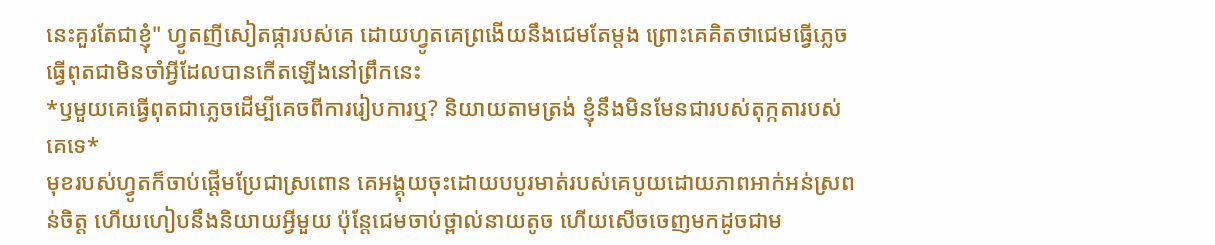នេះគួរតែជាខ្ញុំ" ហ្វូតញីសៀតផ្ការបស់គេ ដោយហ្វូតគេព្រងើយនឹងជេមតែម្តង ព្រោះគេគិតថាជេមធ្វើភ្លេច ធ្វើពុតជាមិនចាំអ្វីដែលបានកើតឡើងនៅព្រឹកនេះ
*ឫមួយគេធ្វើពុតជាភ្លេចដើម្បីគេចពីការរៀបការឬ? និយាយតាមត្រង់ ខ្ញុំនឹងមិនមែនជារបស់តុក្កតារបស់គេទេ*
មុខរបស់ហ្វូតក៏ចាប់ផ្តើមប្រែជាស្រពោន គេអង្គុយចុះដោយបបូរមាត់របស់គេបូយដោយភាពអាក់អន់ស្រពន់ចិត្ត ហើយហៀបនឹងនិយាយអ្វីមួយ ប៉ុន្តែជេមចាប់ថ្ពាល់នាយតូច ហើយសើចចេញមកដូចជាម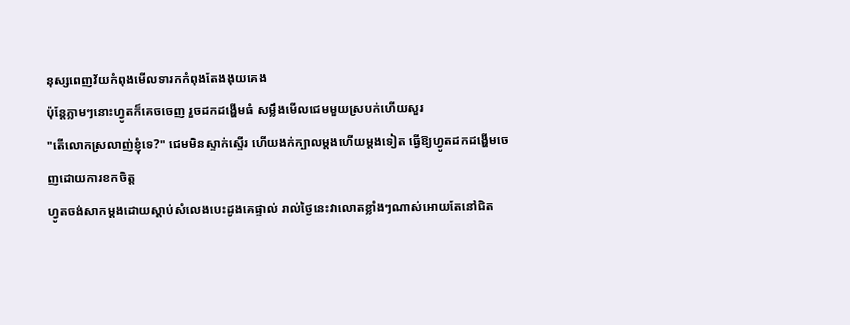នុស្សពេញវ័យកំពុងមើលទារកកំពុងតែងងុយគេង
ប៉ុន្តែភ្លាមៗនោះហ្វូតក៏គេចចេញ រួចដកដង្ហើមធំ សម្លឹងមើលជេមមួយស្របក់ហើយសួរ
"តើលោកស្រលាញ់ខ្ញុំទេ?" ជេមមិនស្ទាក់ស្ទើរ ហើយងក់ក្បាលម្តងហើយម្តងទៀត ធ្វើឱ្យហ្វូតដកដង្ហើមចេញដោយការខកចិត្ត
ហ្វូតចង់សាកម្តងដោយស្តាប់សំលេងបេះដូងគេផ្ទាល់ រាល់ថ្ងៃនេះវាលោតខ្លាំងៗណាស់អោយតែនៅជិត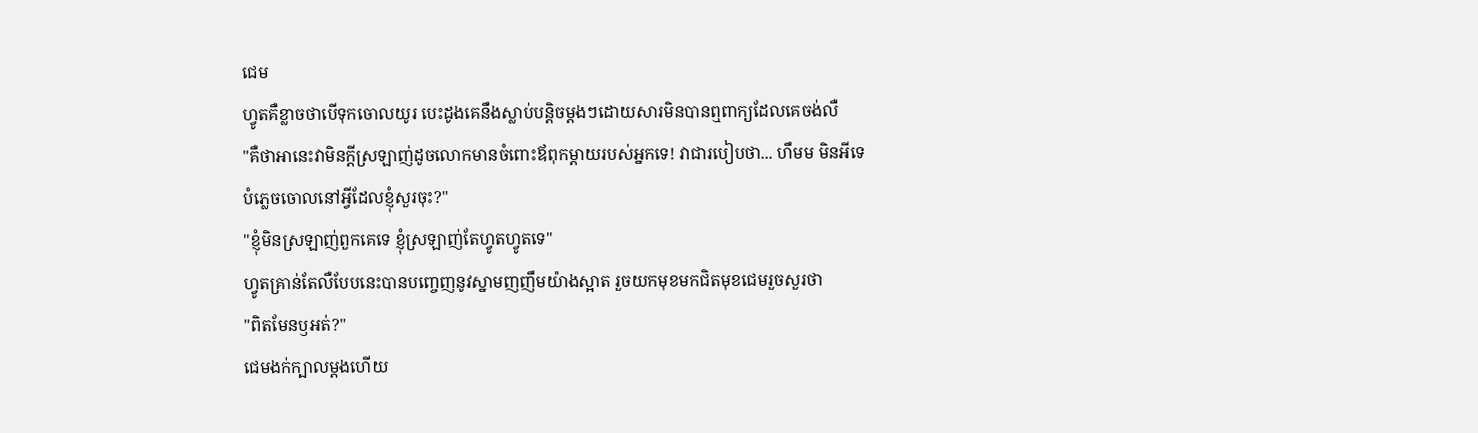ជេម
ហ្វូតគឺខ្លាចថាបើទុកចោលយូរ បេះដូងគេនឹងស្លាប់បន្តិចម្តងៗដោយសារមិនបានឮពាក្យដែលគេចង់លឺ
"គឺថាអានេះវាមិនក្តីស្រឡាញ់ដូចលោកមានចំពោះឪពុកម្តាយរបស់អ្នកទេ! វាជារបៀបថា... ហឹមម មិនអីទេបំភ្លេចចោលនៅអ្វីដែលខ្ញុំសួរចុះ?"
"ខ្ញុំមិនស្រឡាញ់ពួកគេទេ ខ្ញុំស្រឡាញ់តែហ្វូតហ្វូតទេ"
ហ្វូតគ្រាន់តែលឺបែបនេះបានបញ្ចេញនូវស្នាមញញឹមយ៉ាងស្អាត រួចយកមុខមកជិតមុខជេមរួចសួរថា
"ពិតមែនឫអត់?"
ជេមងក់ក្បាលម្តងហើយ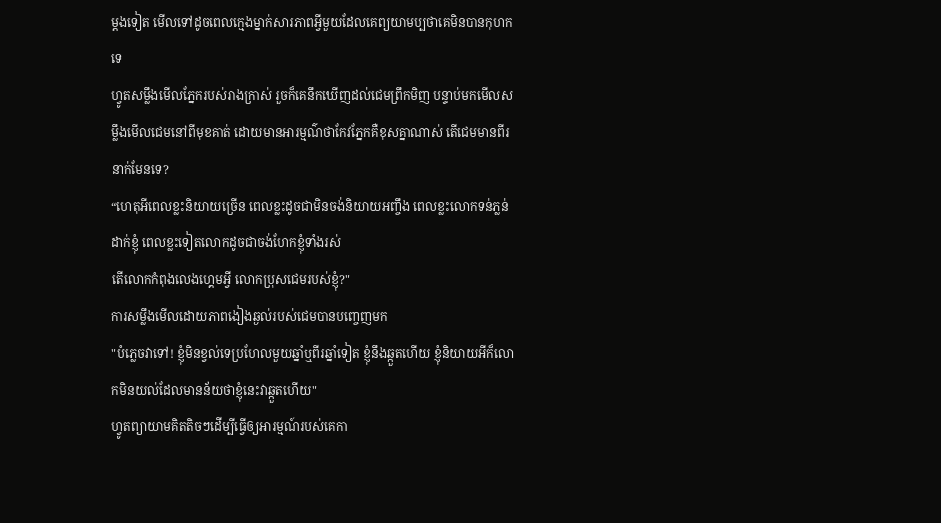ម្តងទៀត មើលទៅដូចពេលក្មេងម្នាក់សារភាពអ្វីមួយដែលគេព្យយាមប្បថាគេមិនបានកុហកទេ
ហ្វូតសម្លឹងមើលភ្នែករបស់រាងក្រាស់ រួចក៏គេនឹកឃើញដល់ជេមព្រឹកមិញ បន្ទាប់មកមើលសម្លឹងមើលជេមនៅពីមុខគាត់ ដោយមានអារម្មណ៌ថាកែវភ្នែកគឺខុសគ្នាណាស់ តើជេមមានពីរនាក់មែនទេ?
“ហេតុអីពេលខ្លះនិយាយច្រើន ពេលខ្លះដូចជាមិនចង់និយាយអញ្ចឹង ពេលខ្លះលោកទន់ភ្លន់ដាក់ខ្ញុំ ពេលខ្លះទៀតលោកដូចជាចង់ហែកខ្ញុំទាំងរស់
តើលោកកំពុងលេងហ្គេមអ្វី លោកប្រុសជេមរបស់ខ្ញុំ?"
ការសម្លឹងមើលដោយភាពងៀងឆ្ងល់របស់ជេមបានបញ្ចេញមក
"បំភ្លេចវាទៅ! ខ្ញុំមិនខ្វល់ទេប្រហែលមួយឆ្នាំឬពីរឆ្នាំទៀត ខ្ញុំនឹងឆ្កួតហើយ ខ្ញុំនិយាយអីក៏លោកមិនយល់ដែលមានន័យថាខ្ញុំនេះវាឆ្កួតហើយ"
ហ្វូតព្យាយាមគិតតិចៗដើម្បីធ្វើឲ្យអារម្មណ៍របស់គេកា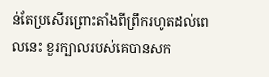ន់តែប្រសើរព្រោះតាំងពីព្រឹករហូតដល់ពេលនេះ ខួរក្បាលរបស់គេបានសក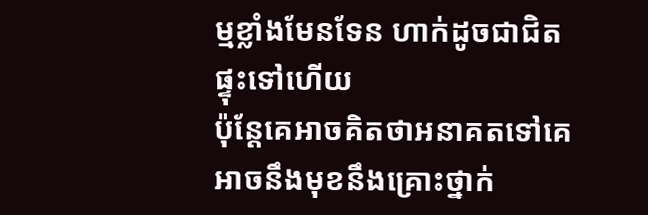ម្មខ្លាំងមែនទែន ហាក់ដូចជាជិតផ្ទុះទៅហើយ
ប៉ុនែ្តគេអាចគិតថាអនាគតទៅគេអាចនឹងមុខនឹងគ្រោះថ្នាក់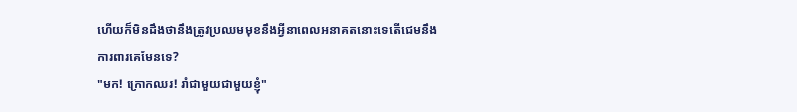ហើយក៏មិនដឹងថានឹងត្រូវប្រឈមមុខនឹងអ្វីនាពេលអនាគតនោះទេតើជេមនឹងការពារគេមែនទេ?
"មក! ក្រោកឈរ! រាំជាមួយជាមួយខ្ញុំ"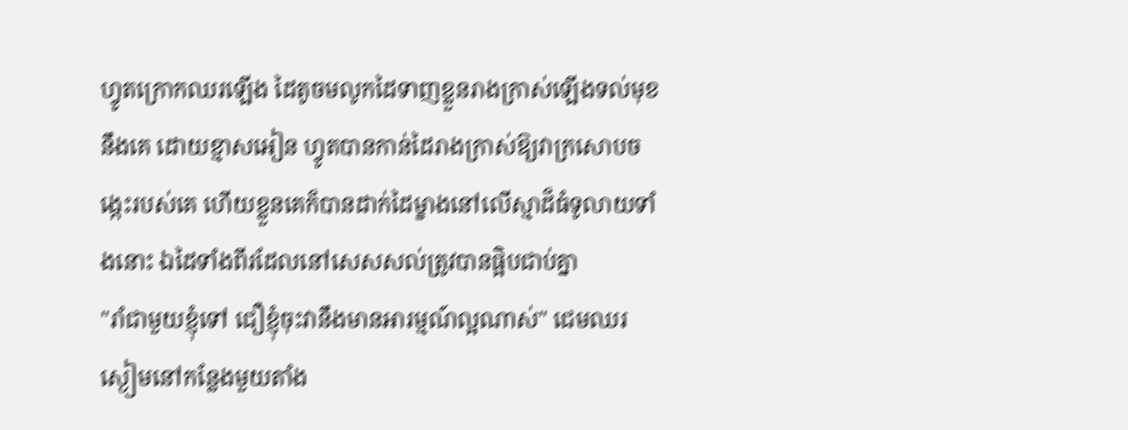ហ្វូតក្រោកឈរឡើង ដៃតូចមលូកដៃទាញខ្លួនរាងក្រាស់ឡើងទល់មុខនឹងគេ ដោយខ្មាសអៀន ហ្វូតបានកាន់ដៃរាងក្រាស់ឱ្យវាក្រសោបចង្កេះរបស់គេ ហើយខ្លួនគេក៏បានដាក់ដៃម្ខាងនៅលើស្មាដ៏ធំទូលាយទាំងនោះ ឯដៃទាំងពីរដែលនៅសេសសល់ត្រូវបានផ្អិបជាប់គ្នា
"រាំជាមួយខ្ញុំទៅ ជឿខ្ញុំចុះវានឹងមានអារម្មណ៍ល្អណាស់" ជេមឈរស្ងៀមនៅកន្លែងមួយតាំង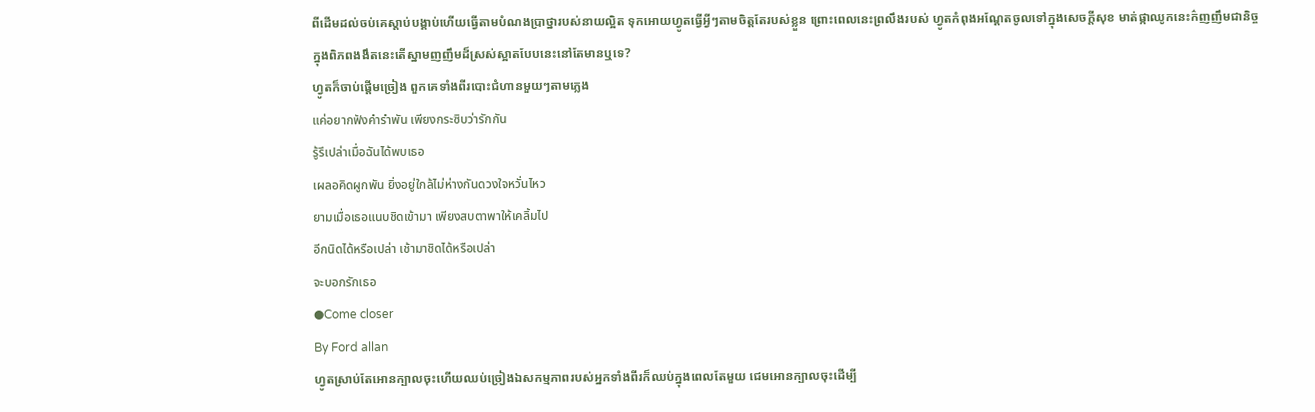ពីដើមដល់ចប់គេស្តាប់បង្គាប់ហើយធ្វើតាមបំណងប្រាថ្នារបស់នាយល្អិត ទុកអោយហ្វូតធ្វើអ្វីៗតាមចិត្តតែរបស់ខ្លួន ព្រោះពេលនេះព្រលឹងរបស់ ហ្វូតកំពុងអណ្តែតចូលទៅក្នុងសេចក្តីសុខ មាត់ផ្កាឈូកនេះក៌ញញឹមជានិច្ច
ក្នុងពិភពងងឹតនេះតើស្នាមញញឹមដ៏ស្រស់ស្អាតបែបនេះនៅតែមានឬទេ?
ហ្វូតក៏ចាប់ផ្ដើមច្រៀង ពួកគេទាំងពីរបោះជំហានមួយៗតាមភ្លេង
แค่อยากฟังคำรำพัน เพียงกระซิบว่ารักกัน
รู้รึเปล่าเมื่อฉันได้พบเธอ
เผลอคิดผูกพัน ยิ่งอยู่ใกล้ไม่ห่างกันดวงใจหวั่นไหว
ยามเมื่อเธอแนบชิดเข้ามา เพียงสบตาพาให้เคลิ้มไป
อีกนิดได้หรือเปล่า เช้ามาชิดได้หรือเปล่า
จะบอกรักเธอ
●Come closer
By Ford allan
ហ្វូតស្រាប់តែអោនក្បាលចុះហើយឈប់ច្រៀងឯសកម្មភាពរបស់អ្នកទាំងពីរក៏ឈប់ក្នុងពេលតែមួយ ជេមអោនក្បាលចុះដើម្បី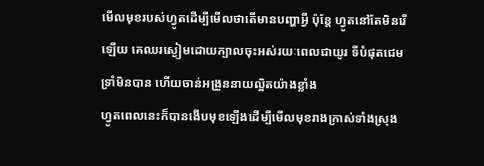មើលមុខរបស់ហ្វូតដើម្បីមើលថាតើមានបញ្ហាអ្វី ប៉ុន្តែ ហ្វូតនៅតែមិនរើឡើយ គេឈរស្ងៀមដោយក្បាលចុះអស់រយៈពេលជាយូរ ទីបំផុតជេមទ្រាំមិនបាន ហើយចាន់អង្រួននាយល្អិតយ៉ាងខ្លាំង
ហ្វូតពេលនេះក៏បានងើបមុខឡើងដើម្បីមើលមុខរាងក្រាស់ទាំងស្រុង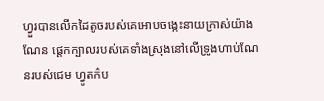ហ្វួរបានលើកដៃតូចរបស់គេអោបចង្កេះនាយក្រាស់យ៉ាងណែន ផ្តេកក្បាលរបស់គេទាំងស្រុងនៅលើទ្រូងហាប់ណែនរបស់ជេម ហ្វូតក៌ប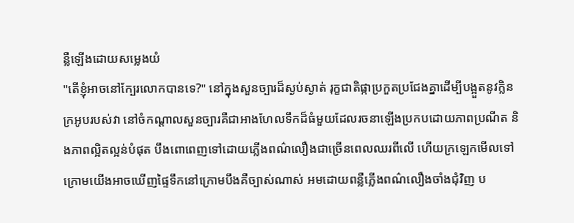ន្លឺឡើងដោយសម្លេងយំ
"តើខ្ញុំអាចនៅក្បែរលោកបានទេ?" នៅក្នុងសួនច្បារដ៏ស្ងប់ស្ងាត់ រុក្ខជាតិផ្កាប្រកួតប្រជែងគ្នាដើម្បីបង្អួតនូវក្លិនក្រអូបរបស់វា នៅចំកណ្តាលសួនច្បារគឺជាអាងហែលទឹកដ៏ធំមួយដែលរចនាឡើងប្រកបដោយភាពប្រណីត និងភាពល្អិតល្អន់បំផុត បឹងពោពេញទៅដោយភ្លើងពណ៌លឿងជាច្រើនពេលឈរពីលើ ហើយក្រឡេកមើលទៅក្រោមយើងអាចឃើញផ្ទៃទឹកនៅក្រោមបឹងគឺច្បាស់ណាស់ អមដោយពន្លឺភ្លើងពណ៌លឿងចាំងជុំវិញ ប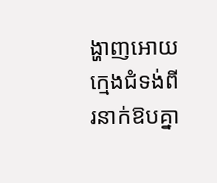ង្ហាញអោយក្មេងជំទង់ពីរនាក់ឱបគ្នា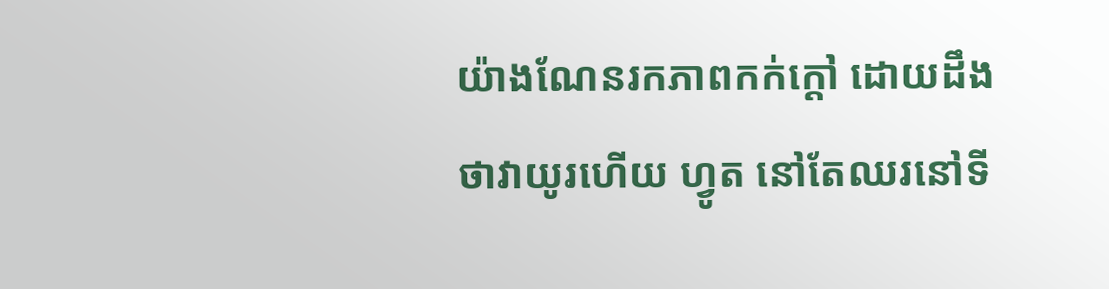យ៉ាងណែនរកភាពកក់ក្ដៅ ដោយដឹងថាវាយូរហើយ ហ្វូត នៅតែឈរនៅទី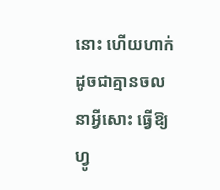នោះ ហើយហាក់ដូចជាគ្មានចលនាអ្វីសោះ ធ្វើឱ្យ ហ្វូ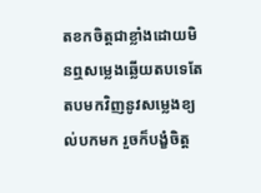តខកចិត្តជាខ្លាំងដោយមិនឮសម្លេងឆ្លើយតបទេតែតបមកវិញនូវសម្លេងខ្យល់បកមក រួចក៏បង្ខំចិត្ត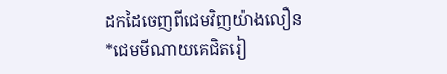ដកដៃចេញពីជេមវិញយ៉ាងលឿន
*ជេមមីណាយគេជិតរៀ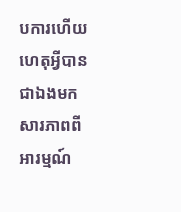បការហើយ ហេតុអ្វីបានជាឯងមកសារភាពពីអារម្មណ៍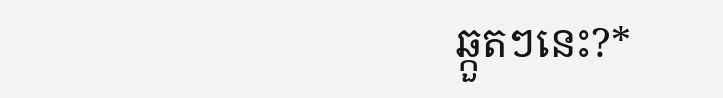ឆ្កួតៗនេះ?*